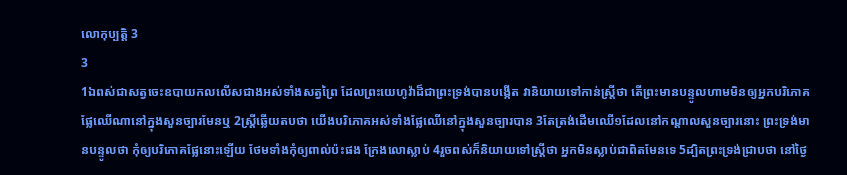លោកុប្បត្តិ 3
3
1ឯពស់ជាសត្វចេះឧបាយកលលើសជាងអស់ទាំងសត្វព្រៃ ដែលព្រះយេហូវ៉ាដ៏ជាព្រះទ្រង់បានបង្កើត វានិយាយទៅកាន់ស្ត្រីថា តើព្រះមានបន្ទូលហាមមិនឲ្យអ្នកបរិភោគផ្លែឈើណានៅក្នុងសួនច្បារមែនឬ 2ស្ត្រីឆ្លើយតបថា យើងបរិភោគអស់ទាំងផ្លែឈើនៅក្នុងសួនច្បារបាន 3តែត្រង់ដើមឈើ១ដែលនៅកណ្តាលសួនច្បារនោះ ព្រះទ្រង់មានបន្ទូលថា កុំឲ្យបរិភោគផ្លែនោះឡើយ ថែមទាំងកុំឲ្យពាល់ប៉ះផង ក្រែងលោស្លាប់ 4រួចពស់ក៏និយាយទៅស្ត្រីថា អ្នកមិនស្លាប់ជាពិតមែនទេ 5ដ្បិតព្រះទ្រង់ជ្រាបថា នៅថ្ងៃ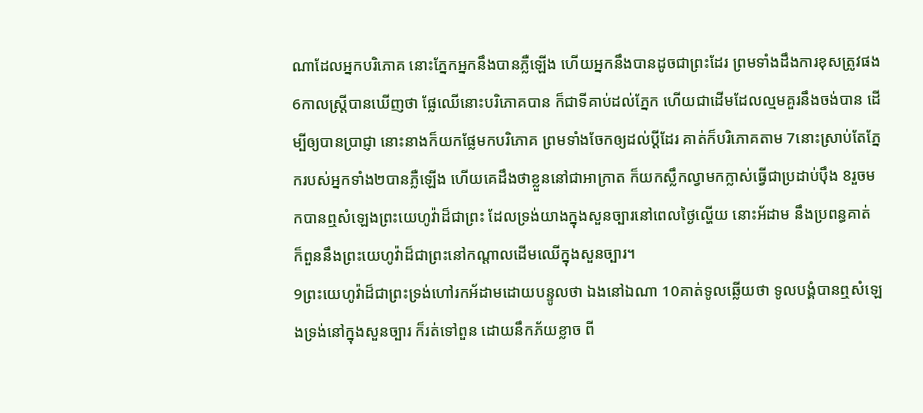ណាដែលអ្នកបរិភោគ នោះភ្នែកអ្នកនឹងបានភ្លឺឡើង ហើយអ្នកនឹងបានដូចជាព្រះដែរ ព្រមទាំងដឹងការខុសត្រូវផង 6កាលស្ត្រីបានឃើញថា ផ្លែឈើនោះបរិភោគបាន ក៏ជាទីគាប់ដល់ភ្នែក ហើយជាដើមដែលល្មមគួរនឹងចង់បាន ដើម្បីឲ្យបានប្រាជ្ញា នោះនាងក៏យកផ្លែមកបរិភោគ ព្រមទាំងចែកឲ្យដល់ប្ដីដែរ គាត់ក៏បរិភោគតាម 7នោះស្រាប់តែភ្នែករបស់អ្នកទាំង២បានភ្លឺឡើង ហើយគេដឹងថាខ្លួននៅជាអាក្រាត ក៏យកស្លឹកល្វាមកក្លាស់ធ្វើជាប្រដាប់ប៉ឹង 8រួចមកបានឮសំឡេងព្រះយេហូវ៉ាដ៏ជាព្រះ ដែលទ្រង់យាងក្នុងសួនច្បារនៅពេលថ្ងៃល្ហើយ នោះអ័ដាម នឹងប្រពន្ធគាត់ ក៏ពួននឹងព្រះយេហូវ៉ាដ៏ជាព្រះនៅកណ្តាលដើមឈើក្នុងសួនច្បារ។
9ព្រះយេហូវ៉ាដ៏ជាព្រះទ្រង់ហៅរកអ័ដាមដោយបន្ទូលថា ឯងនៅឯណា 10គាត់ទូលឆ្លើយថា ទូលបង្គំបានឮសំឡេងទ្រង់នៅក្នុងសួនច្បារ ក៏រត់ទៅពួន ដោយនឹកភ័យខ្លាច ពី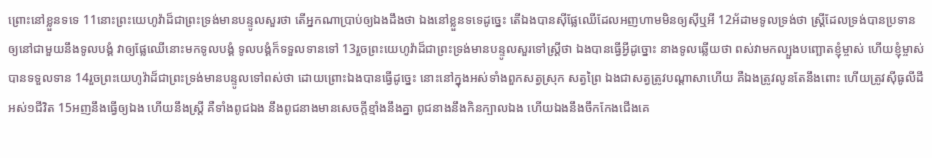ព្រោះនៅខ្លួនទទេ 11នោះព្រះយេហូវ៉ាដ៏ជាព្រះទ្រង់មានបន្ទូលសួរថា តើអ្នកណាប្រាប់ឲ្យឯងដឹងថា ឯងនៅខ្លួនទទេដូច្នេះ តើឯងបានស៊ីផ្លែឈើដែលអញហាមមិនឲ្យស៊ីឬអី 12អ័ដាមទូលទ្រង់ថា ស្ត្រីដែលទ្រង់បានប្រទានឲ្យនៅជាមួយនឹងទូលបង្គំ វាឲ្យផ្លែឈើនោះមកទូលបង្គំ ទូលបង្គំក៏ទទួលទានទៅ 13រួចព្រះយេហូវ៉ាដ៏ជាព្រះទ្រង់មានបន្ទូលសួរទៅស្ត្រីថា ឯងបានធ្វើអ្វីដូច្នោះ នាងទូលឆ្លើយថា ពស់វាមកល្បួងបញ្ឆោតខ្ញុំម្ចាស់ ហើយខ្ញុំម្ចាស់បានទទួលទាន 14រួចព្រះយេហូវ៉ាដ៏ជាព្រះទ្រង់មានបន្ទូលទៅពស់ថា ដោយព្រោះឯងបានធ្វើដូច្នេះ នោះនៅក្នុងអស់ទាំងពួកសត្វស្រុក សត្វព្រៃ ឯងជាសត្វត្រូវបណ្តាសាហើយ គឺឯងត្រូវលូនតែនឹងពោះ ហើយត្រូវស៊ីធូលីដីអស់១ជីវិត 15អញនឹងធ្វើឲ្យឯង ហើយនឹងស្ត្រី គឺទាំងពូជឯង នឹងពូជនាងមានសេចក្ដីខ្មាំងនឹងគ្នា ពូជនាងនឹងកិនក្បាលឯង ហើយឯងនឹងចឹកកែងជើងគេ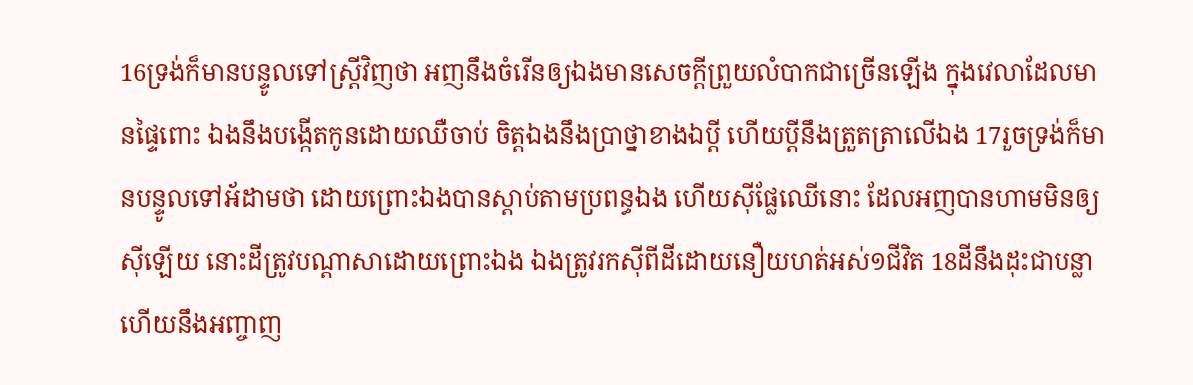16ទ្រង់ក៏មានបន្ទូលទៅស្ត្រីវិញថា អញនឹងចំរើនឲ្យឯងមានសេចក្ដីព្រួយលំបាកជាច្រើនឡើង ក្នុងវេលាដែលមានផ្ទៃពោះ ឯងនឹងបង្កើតកូនដោយឈឺចាប់ ចិត្តឯងនឹងប្រាថ្នាខាងឯប្ដី ហើយប្ដីនឹងត្រួតត្រាលើឯង 17រួចទ្រង់ក៏មានបន្ទូលទៅអ័ដាមថា ដោយព្រោះឯងបានស្តាប់តាមប្រពន្ធឯង ហើយស៊ីផ្លែឈើនោះ ដែលអញបានហាមមិនឲ្យស៊ីឡើយ នោះដីត្រូវបណ្តាសាដោយព្រោះឯង ឯងត្រូវរកស៊ីពីដីដោយនឿយហត់អស់១ជីវិត 18ដីនឹងដុះជាបន្លា ហើយនឹងអញ្ចាញ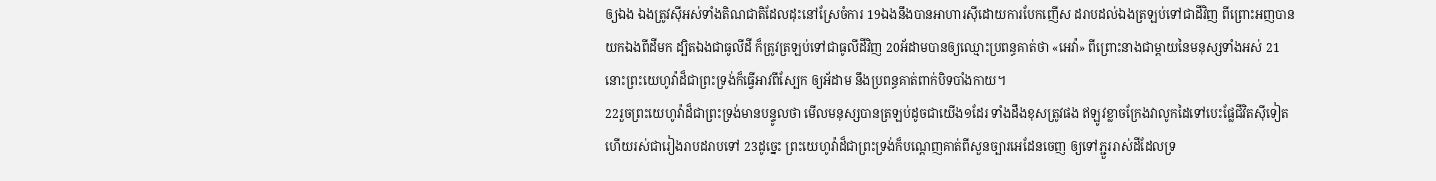ឲ្យឯង ឯងត្រូវស៊ីអស់ទាំងតិណជាតិដែលដុះនៅស្រែចំការ 19ឯងនឹងបានអាហារស៊ីដោយការបែកញើស ដរាបដល់ឯងត្រឡប់ទៅជាដីវិញ ពីព្រោះអញបានយកឯងពីដីមក ដ្បិតឯងជាធូលីដី ក៏ត្រូវត្រឡប់ទៅជាធូលីដីវិញ 20អ័ដាមបានឲ្យឈ្មោះប្រពន្ធគាត់ថា «អេវ៉ា» ពីព្រោះនាងជាម្តាយនៃមនុស្សទាំងអស់ 21នោះព្រះយេហូវ៉ាដ៏ជាព្រះទ្រង់ក៏ធ្វើអាវពីស្បែក ឲ្យអ័ដាម នឹងប្រពន្ធគាត់ពាក់បិទបាំងកាយ។
22រួចព្រះយេហូវ៉ាដ៏ជាព្រះទ្រង់មានបន្ទូលថា មើលមនុស្សបានត្រឡប់ដូចជាយើង១ដែរ ទាំងដឹងខុសត្រូវផង ឥឡូវខ្លាចក្រែងវាលូកដៃទៅបេះផ្លែជីវិតស៊ីទៀត ហើយរស់ជារៀងរាបដរាបទៅ 23ដូច្នេះ ព្រះយេហូវ៉ាដ៏ជាព្រះទ្រង់ក៏បណ្តេញគាត់ពីសួនច្បារអេដែនចេញ ឲ្យទៅភ្ជួររាស់ដីដែលទ្រ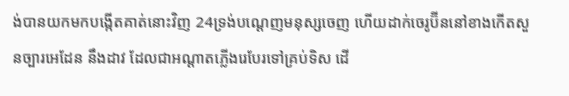ង់បានយកមកបង្កើតគាត់នោះវិញ 24ទ្រង់បណ្តេញមនុស្សចេញ ហើយដាក់ចេរូប៊ីននៅខាងកើតសួនច្បារអេដែន នឹងដាវ ដែលជាអណ្តាតភ្លើងរេបែរទៅគ្រប់ទិស ដើ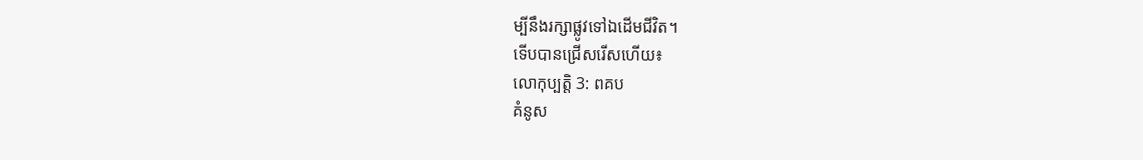ម្បីនឹងរក្សាផ្លូវទៅឯដើមជីវិត។
ទើបបានជ្រើសរើសហើយ៖
លោកុប្បត្តិ 3: ពគប
គំនូស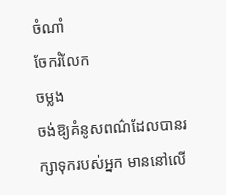ចំណាំ
ចែករំលែក
ចម្លង
ចង់ឱ្យគំនូសពណ៌ដែលបានរក្សាទុករបស់អ្នក មាននៅលើ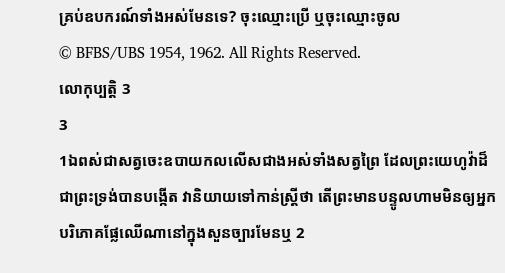គ្រប់ឧបករណ៍ទាំងអស់មែនទេ? ចុះឈ្មោះប្រើ ឬចុះឈ្មោះចូល
© BFBS/UBS 1954, 1962. All Rights Reserved.
លោកុប្បត្តិ 3
3
1ឯពស់ជាសត្វចេះឧបាយកលលើសជាងអស់ទាំងសត្វព្រៃ ដែលព្រះយេហូវ៉ាដ៏ជាព្រះទ្រង់បានបង្កើត វានិយាយទៅកាន់ស្ត្រីថា តើព្រះមានបន្ទូលហាមមិនឲ្យអ្នកបរិភោគផ្លែឈើណានៅក្នុងសួនច្បារមែនឬ 2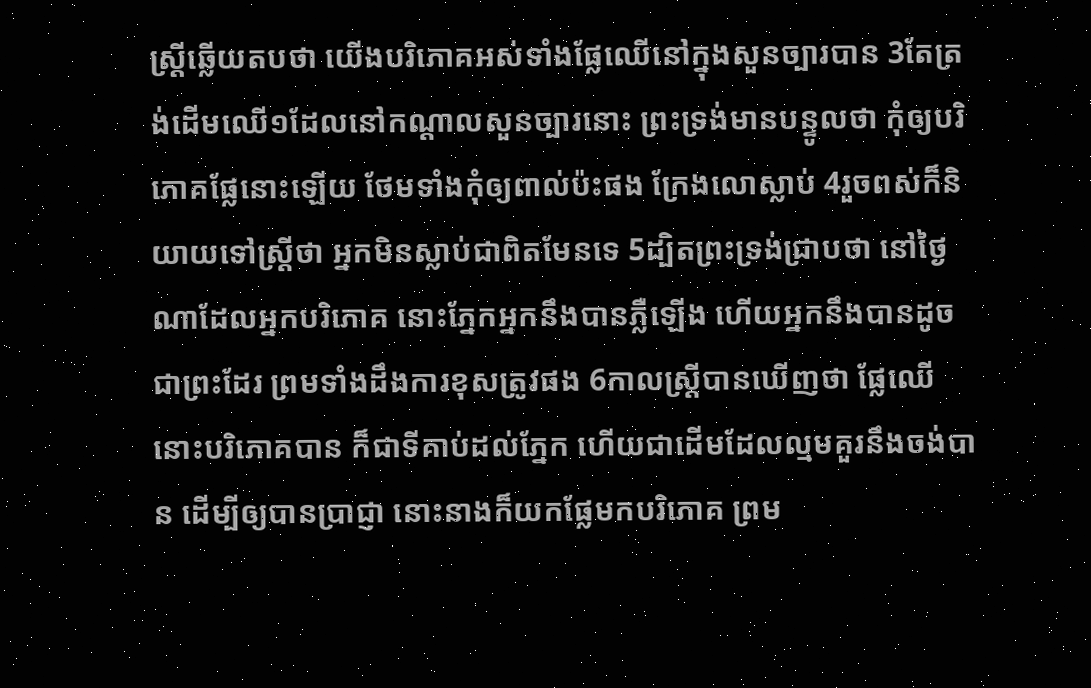ស្ត្រីឆ្លើយតបថា យើងបរិភោគអស់ទាំងផ្លែឈើនៅក្នុងសួនច្បារបាន 3តែត្រង់ដើមឈើ១ដែលនៅកណ្តាលសួនច្បារនោះ ព្រះទ្រង់មានបន្ទូលថា កុំឲ្យបរិភោគផ្លែនោះឡើយ ថែមទាំងកុំឲ្យពាល់ប៉ះផង ក្រែងលោស្លាប់ 4រួចពស់ក៏និយាយទៅស្ត្រីថា អ្នកមិនស្លាប់ជាពិតមែនទេ 5ដ្បិតព្រះទ្រង់ជ្រាបថា នៅថ្ងៃណាដែលអ្នកបរិភោគ នោះភ្នែកអ្នកនឹងបានភ្លឺឡើង ហើយអ្នកនឹងបានដូចជាព្រះដែរ ព្រមទាំងដឹងការខុសត្រូវផង 6កាលស្ត្រីបានឃើញថា ផ្លែឈើនោះបរិភោគបាន ក៏ជាទីគាប់ដល់ភ្នែក ហើយជាដើមដែលល្មមគួរនឹងចង់បាន ដើម្បីឲ្យបានប្រាជ្ញា នោះនាងក៏យកផ្លែមកបរិភោគ ព្រម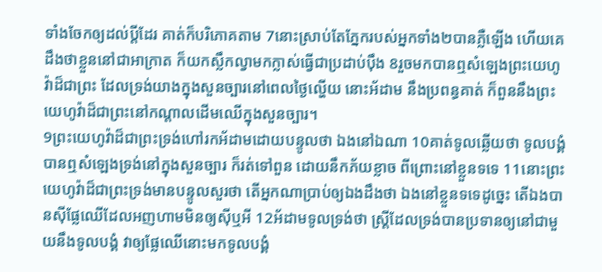ទាំងចែកឲ្យដល់ប្ដីដែរ គាត់ក៏បរិភោគតាម 7នោះស្រាប់តែភ្នែករបស់អ្នកទាំង២បានភ្លឺឡើង ហើយគេដឹងថាខ្លួននៅជាអាក្រាត ក៏យកស្លឹកល្វាមកក្លាស់ធ្វើជាប្រដាប់ប៉ឹង 8រួចមកបានឮសំឡេងព្រះយេហូវ៉ាដ៏ជាព្រះ ដែលទ្រង់យាងក្នុងសួនច្បារនៅពេលថ្ងៃល្ហើយ នោះអ័ដាម នឹងប្រពន្ធគាត់ ក៏ពួននឹងព្រះយេហូវ៉ាដ៏ជាព្រះនៅកណ្តាលដើមឈើក្នុងសួនច្បារ។
9ព្រះយេហូវ៉ាដ៏ជាព្រះទ្រង់ហៅរកអ័ដាមដោយបន្ទូលថា ឯងនៅឯណា 10គាត់ទូលឆ្លើយថា ទូលបង្គំបានឮសំឡេងទ្រង់នៅក្នុងសួនច្បារ ក៏រត់ទៅពួន ដោយនឹកភ័យខ្លាច ពីព្រោះនៅខ្លួនទទេ 11នោះព្រះយេហូវ៉ាដ៏ជាព្រះទ្រង់មានបន្ទូលសួរថា តើអ្នកណាប្រាប់ឲ្យឯងដឹងថា ឯងនៅខ្លួនទទេដូច្នេះ តើឯងបានស៊ីផ្លែឈើដែលអញហាមមិនឲ្យស៊ីឬអី 12អ័ដាមទូលទ្រង់ថា ស្ត្រីដែលទ្រង់បានប្រទានឲ្យនៅជាមួយនឹងទូលបង្គំ វាឲ្យផ្លែឈើនោះមកទូលបង្គំ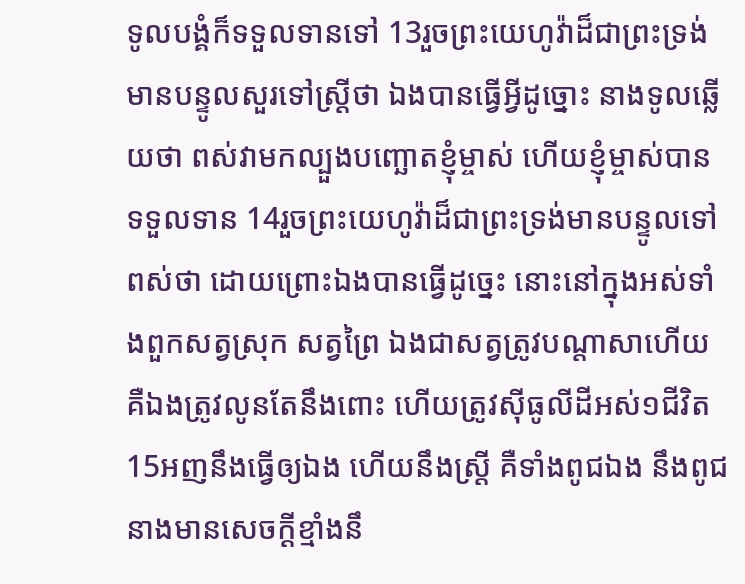ទូលបង្គំក៏ទទួលទានទៅ 13រួចព្រះយេហូវ៉ាដ៏ជាព្រះទ្រង់មានបន្ទូលសួរទៅស្ត្រីថា ឯងបានធ្វើអ្វីដូច្នោះ នាងទូលឆ្លើយថា ពស់វាមកល្បួងបញ្ឆោតខ្ញុំម្ចាស់ ហើយខ្ញុំម្ចាស់បានទទួលទាន 14រួចព្រះយេហូវ៉ាដ៏ជាព្រះទ្រង់មានបន្ទូលទៅពស់ថា ដោយព្រោះឯងបានធ្វើដូច្នេះ នោះនៅក្នុងអស់ទាំងពួកសត្វស្រុក សត្វព្រៃ ឯងជាសត្វត្រូវបណ្តាសាហើយ គឺឯងត្រូវលូនតែនឹងពោះ ហើយត្រូវស៊ីធូលីដីអស់១ជីវិត 15អញនឹងធ្វើឲ្យឯង ហើយនឹងស្ត្រី គឺទាំងពូជឯង នឹងពូជនាងមានសេចក្ដីខ្មាំងនឹ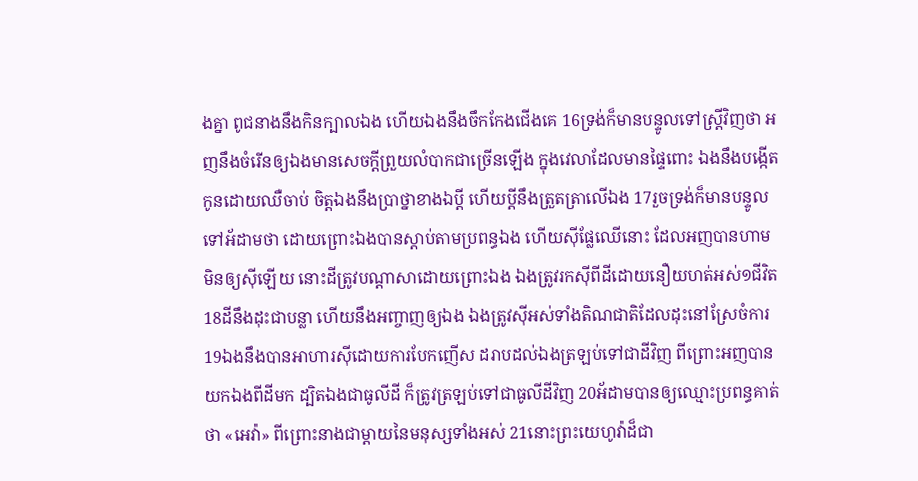ងគ្នា ពូជនាងនឹងកិនក្បាលឯង ហើយឯងនឹងចឹកកែងជើងគេ 16ទ្រង់ក៏មានបន្ទូលទៅស្ត្រីវិញថា អញនឹងចំរើនឲ្យឯងមានសេចក្ដីព្រួយលំបាកជាច្រើនឡើង ក្នុងវេលាដែលមានផ្ទៃពោះ ឯងនឹងបង្កើតកូនដោយឈឺចាប់ ចិត្តឯងនឹងប្រាថ្នាខាងឯប្ដី ហើយប្ដីនឹងត្រួតត្រាលើឯង 17រួចទ្រង់ក៏មានបន្ទូលទៅអ័ដាមថា ដោយព្រោះឯងបានស្តាប់តាមប្រពន្ធឯង ហើយស៊ីផ្លែឈើនោះ ដែលអញបានហាមមិនឲ្យស៊ីឡើយ នោះដីត្រូវបណ្តាសាដោយព្រោះឯង ឯងត្រូវរកស៊ីពីដីដោយនឿយហត់អស់១ជីវិត 18ដីនឹងដុះជាបន្លា ហើយនឹងអញ្ចាញឲ្យឯង ឯងត្រូវស៊ីអស់ទាំងតិណជាតិដែលដុះនៅស្រែចំការ 19ឯងនឹងបានអាហារស៊ីដោយការបែកញើស ដរាបដល់ឯងត្រឡប់ទៅជាដីវិញ ពីព្រោះអញបានយកឯងពីដីមក ដ្បិតឯងជាធូលីដី ក៏ត្រូវត្រឡប់ទៅជាធូលីដីវិញ 20អ័ដាមបានឲ្យឈ្មោះប្រពន្ធគាត់ថា «អេវ៉ា» ពីព្រោះនាងជាម្តាយនៃមនុស្សទាំងអស់ 21នោះព្រះយេហូវ៉ាដ៏ជា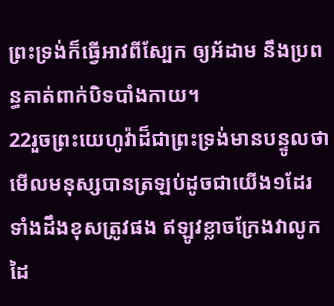ព្រះទ្រង់ក៏ធ្វើអាវពីស្បែក ឲ្យអ័ដាម នឹងប្រពន្ធគាត់ពាក់បិទបាំងកាយ។
22រួចព្រះយេហូវ៉ាដ៏ជាព្រះទ្រង់មានបន្ទូលថា មើលមនុស្សបានត្រឡប់ដូចជាយើង១ដែរ ទាំងដឹងខុសត្រូវផង ឥឡូវខ្លាចក្រែងវាលូកដៃ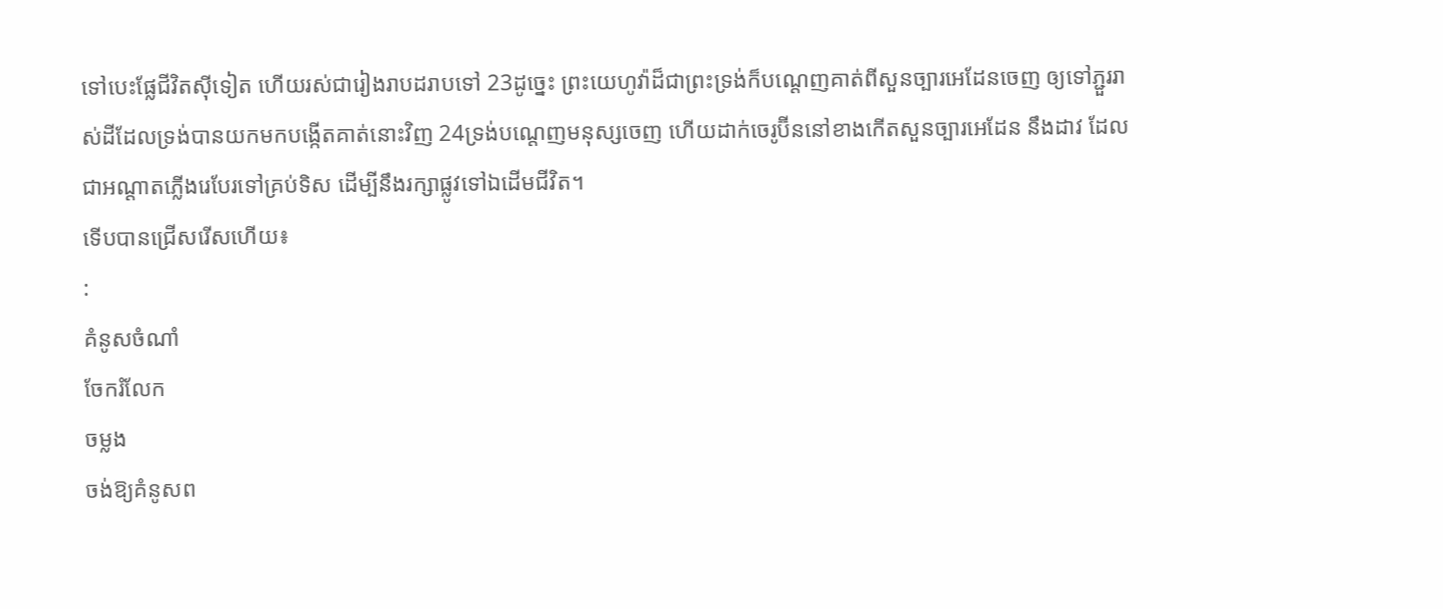ទៅបេះផ្លែជីវិតស៊ីទៀត ហើយរស់ជារៀងរាបដរាបទៅ 23ដូច្នេះ ព្រះយេហូវ៉ាដ៏ជាព្រះទ្រង់ក៏បណ្តេញគាត់ពីសួនច្បារអេដែនចេញ ឲ្យទៅភ្ជួររាស់ដីដែលទ្រង់បានយកមកបង្កើតគាត់នោះវិញ 24ទ្រង់បណ្តេញមនុស្សចេញ ហើយដាក់ចេរូប៊ីននៅខាងកើតសួនច្បារអេដែន នឹងដាវ ដែលជាអណ្តាតភ្លើងរេបែរទៅគ្រប់ទិស ដើម្បីនឹងរក្សាផ្លូវទៅឯដើមជីវិត។
ទើបបានជ្រើសរើសហើយ៖
:
គំនូសចំណាំ
ចែករំលែក
ចម្លង
ចង់ឱ្យគំនូសព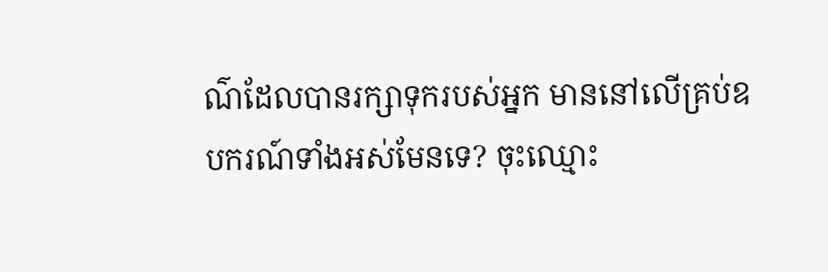ណ៌ដែលបានរក្សាទុករបស់អ្នក មាននៅលើគ្រប់ឧបករណ៍ទាំងអស់មែនទេ? ចុះឈ្មោះ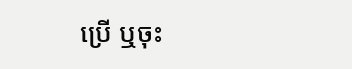ប្រើ ឬចុះ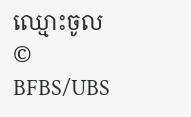ឈ្មោះចូល
© BFBS/UBS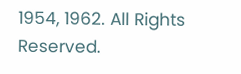1954, 1962. All Rights Reserved.